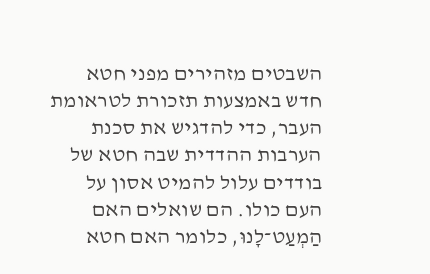השבטים מזהירים מפני חטא חדש באמצעות תזכורת לטראומת העבר, כדי להדגיש את סכנת הערבות ההדדית שבה חטא של בודדים עלול להמיט אסון על העם כולו. הם שואלים האם הַמְעַט־לָנוּ, כלומר האם חטא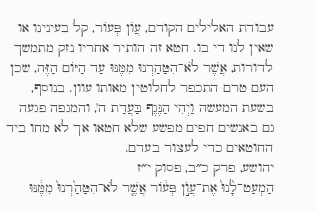עבודת האלילים הקודם, עֲוֹן פְּעוֹר, קל בעינינו או שאין לנו די בו. חטא זה הותיר אחריו נזק מתמשך לדורות, אֲשֶׁר לֹא־הִטַּהַרְנוּ מִמֶּנּוּ עַד הַיּוֹם הַזֶּה, שכן העם טרם התכפר לחלוטין מאותו עוון. בנוסף, בשעת המעשה וַיְהִי הַנֶּגֶף בַּעֲדַת ה', והמגפה פגעה גם באנשים חפים מפשע שלא חטאו אך לא מחו ביד החוטאים כדי לעצור בעדם.
יהושע, פרק כ״ב, פסוק י״ז
הַמְעַט־לָ֙נוּ֙ אֶת־עֲוֺ֣ן פְּע֔וֹר אֲשֶׁ֤ר לֹא־הִטַּהַ֙רְנוּ֙ מִמֶּ֔נּוּ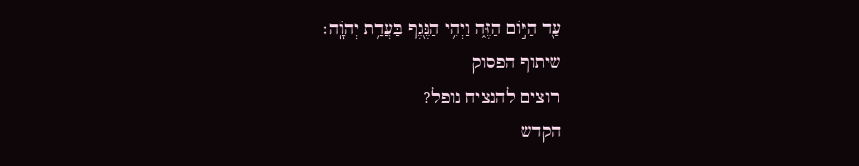עַ֖ד הַיּ֣וֹם הַזֶּ֑ה וַיְהִ֥י הַנֶּ֖גֶף בַּעֲדַ֥ת יְהֹוָֽה׃
שיתוף הפסוק
רוצים להנציח נופל?
הקדש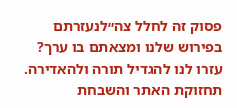פסוק זה לחלל צה״לנעזרתם בפירוש שלנו ומצאתם בו ערך?
עזרו לנו להגדיל תורה ולהאדירה. תחזוקת האתר והשבחת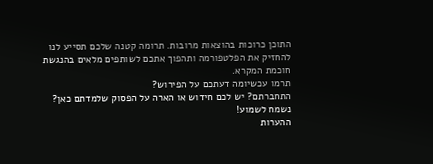התוכן כרוכות בהוצאות מרובות. תרומה קטנה שלכם תסייע לנו להחזיק את הפלטפורמה ותהפוך אתכם לשותפים מלאים בהנגשת חוכמת המקרא.
תרמו עכשיומה דעתכם על הפירוש?
התחברתם? יש לכם חידוש או הארה על הפסוק שלמדתם כאן? נשמח לשמוע!
ההערות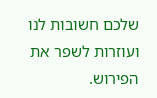שלכם חשובות לנו ועוזרות לשפר את הפירוש.